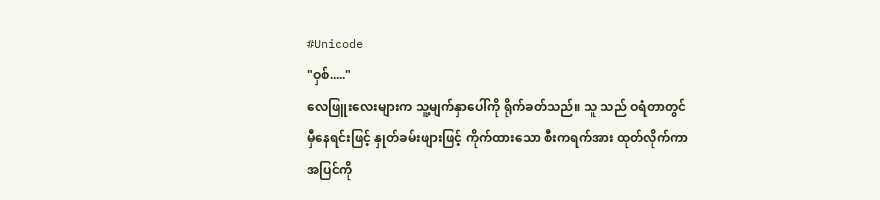#Unicode
"ဝှစ်....."
လေဖြူးလေးများက သူ့မျက်နှာပေါ်ကို ရိုက်ခတ်သည်။ သူ သည် ဝရံတာတွင် မှီနေရင်းဖြင့် နှုတ်ခမ်းဖျားဖြင့် ကိုက်ထားသော စီးကရက်အား ထုတ်လိုက်ကာ အပြင်ကို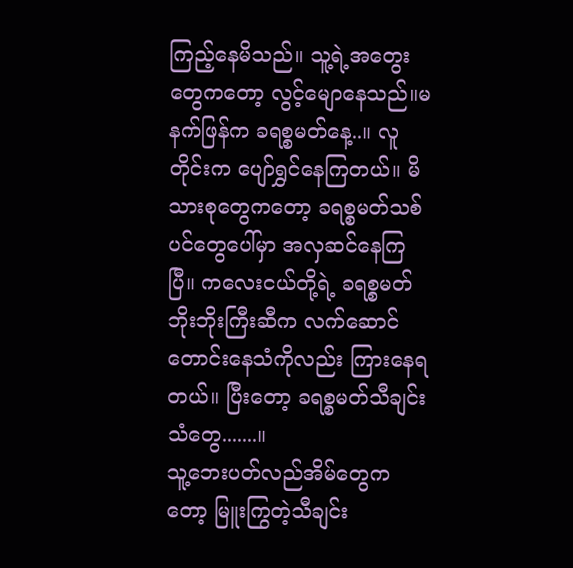ကြည့်နေမိသည်။ သူ့ရဲ့အတွေးတွေကတော့ လွင့်မျောနေသည်။မနက်ဖြန်က ခရစ္စမတ်နေ့..။ လူတိုင်းက ပျော်ရွှင်နေကြတယ်။ မိသားစုတွေကတော့ ခရစ္စမတ်သစ်ပင်တွေပေါ်မှာ အလှဆင်နေကြပြီ။ ကလေးငယ်တို့ရဲ့ ခရစ္စမတ်ဘိုးဘိုးကြီးဆီက လက်ဆောင်တောင်းနေသံကိုလည်း ကြားနေရတယ်။ ပြီးတော့ ခရစ္စမတ်သီချင်းသံတွေ.......။
သူ့ဘေးပတ်လည်အိမ်တွေကတော့ မြူးကြွတဲ့သီချင်း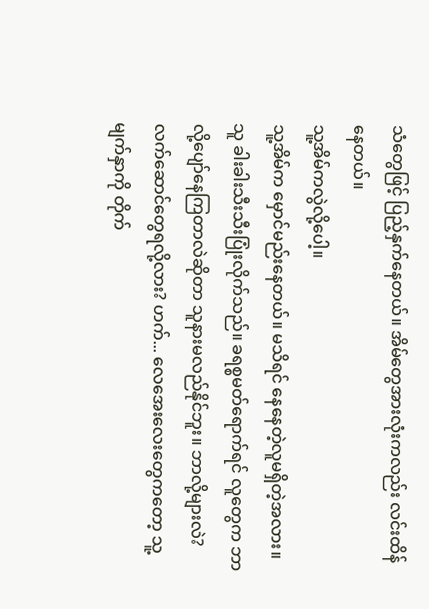သံတွေဖြင့် ပြည့်နှက်နေတယ်။ အိမ်တွေအားလုံးကလည်း လင်းထိန်နေတယ်။
သူ့အိမ်ကလွဲလို့ပေါ့။
သူ့အိမ်က မှောင်မည်းနေတယ်။ မသိရင် နေနေတဲ့လူမရှိတဲ့အလား။ သူ ခါးခါးသီးသီးပြုံးလိုက်သည်။ ခရစ္စမတ်ရောက်ရင် လူတွေက ဘာလို့ပျော်နေကြတာလဲဆိုတာ သူနားမလည်နိုင်ဘူး။ ဘာလို့များလဲ? လက်ဆောင်တွေရလို့လား? ဟက်... လေအေးလေးတွေကတော့ သူ့မျက်နှာကို တိုက်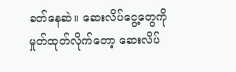ခတ်နေဆဲ။ ဆေးလိပ်ငွေ့တွေကို မှုတ်ထုတ်လိုက်တော့ ဆေးလိပ်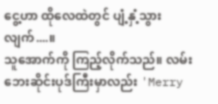ငွေ့ဟာ ထိုလေထဲတွင် ပျံ့နှံ့သွားလျက်....။
သူအောက်ကို ကြည့်လိုက်သည်။ လမ်းဘေးဆိုင်းပုဒ်ကြီးမှာလည်း 'Merry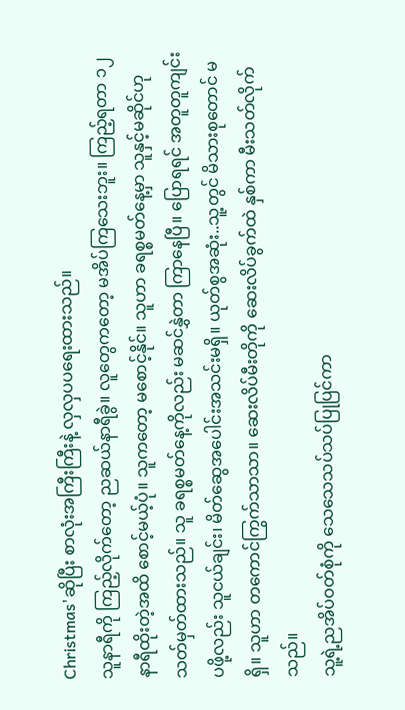Christmas'ဆိုပြီး စာလုံးအကြီးကြီးနဲ့ လှလှပပရေးထားသည်။
သူနာရီကို ကြည့်လိုက်တော့ ညဆယ်နာရီခွဲ။ လူတွေကတော့ မအိပ်ကြသေးဘူး။ ကြည့်ရတာ ၁၂နာရီထိုးတဲ့အထိ စောင့်မယ့်ပုံ။ သူကတော့ မစောင့်နိုင်။ သူဟာ ခရစ္စမတ်နေ့မှာ သူနှင့်မဆိုင်ဟု သတ်မှတ်ထားသည်။ သူ ခရစ္စမတ်နေ့ကိုလည်း မဆင်နွှဲတာ ကြာနေပြီ။ ပြောရရင် အတူတူကျင်းပဖို့လည်း သူငယ်ချင်း၊ မိတ်ဆွေအပေါင်းအသင်းမရှိ။ ယုတ်စွအဆုံး..သူ့တွင် မိသားစုတောင် မရှိ။ သူဟာ တကောင်ကြွက်သာသာ။ ဆေးလိပ်မီးတိုကို ဆေးလိပ်ခွက်ထဲ နှစ်ကာ မီးသတ်လိုက်သည်။
သူ့ရဲ့ညအိပ်ဝတ်စုံကို သေသေသပ်သပ်ပြုပြင်ကာ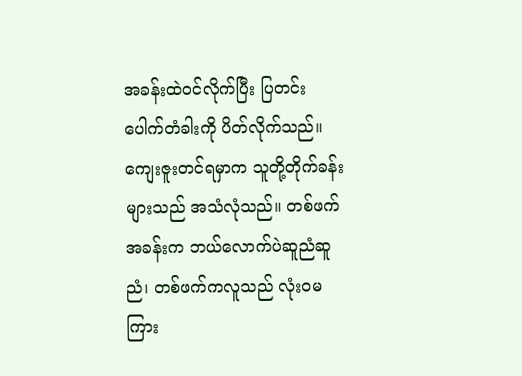အခန်းထဲဝင်လိုက်ပြီး ပြတင်းပေါက်တံခါးကို ပိတ်လိုက်သည်။ ကျေးဇူးတင်ရမှာက သူတို့တိုက်ခန်းများသည် အသံလုံသည်။ တစ်ဖက်အခန်းက ဘယ်လောက်ပဲဆူညံဆူညံ၊ တစ်ဖက်ကလူသည် လုံးဝမကြား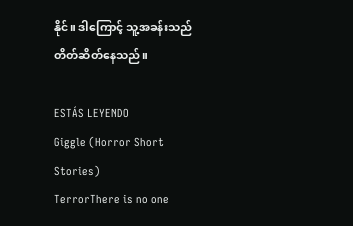နိုင်။ ဒါကြောင့် သူ့အခန်းသည် တိတ်ဆိတ်နေသည်။

ESTÁS LEYENDO
Giggle (Horror Short Stories)
TerrorThere is no one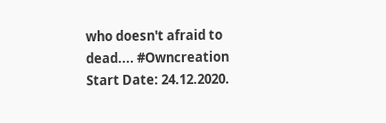who doesn't afraid to dead.... #Owncreation Start Date: 24.12.2020.